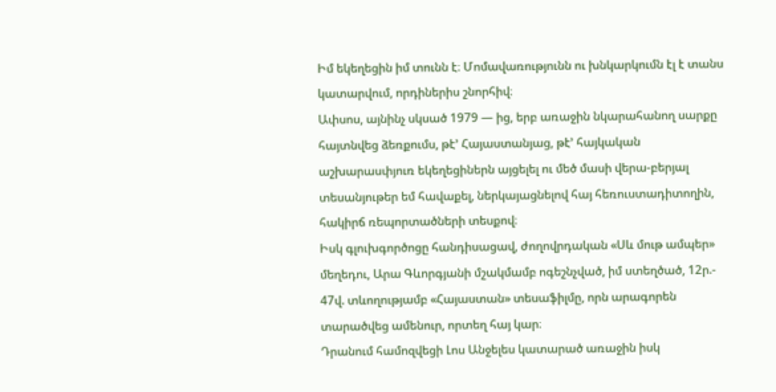Իմ եկեղեցին իմ տունն է։ Մոմավառությունն ու խնկարկումն էլ է տանս կատարվում, որդիներիս շնորհիվ։
Ափսոս, այնինչ սկսած 1979 — ից, երբ առաջին նկարահանող սարքը հայտնվեց ձեռքումս, թէ՚ Հայաստանյաց, թէ՚ հայկական աշխարասփյուռ եկեղեցիներն այցելել ու մեծ մասի վերա-բերյալ տեսանյութեր եմ հավաքել, ներկայացնելով հայ հեռուստադիտողին, հակիրճ ռեպորտածների տեսքով։
Իսկ գլուխգործոցը հանդիսացավ, ժողովրդական «Սև մութ ամպեր» մեղեդու, Արա Գևորգյանի մշակմամբ ոգեշնչված, իմ ստեղծած, 12ր.- 47վ. տևողությամբ «Հայաստան» տեսաֆիլմը, որն արագորեն տարածվեց ամենուր, որտեղ հայ կար։
Դրանում համոզվեցի Լոս Անջելես կատարած առաջին իսկ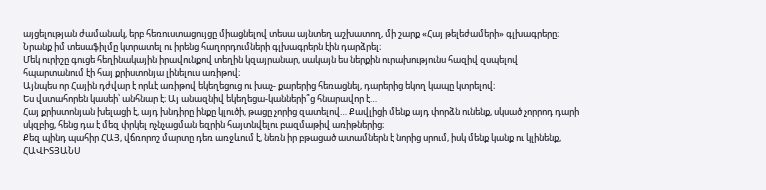այցելության ժամանակ, երբ հեռուստացույցը միացնելով տեսա այնտեղ աշխատող, մի շարք «Հայ թելեժամերի» գլխագրերը։ Նրանք իմ տեսաֆիլմը կտրատել ու իրենց հաղորդումների գլխագրերն էին դարձրել։
Մեկ ուրիշը գուցե հեղինակային իրավունքով տեղին կզայրանար, սակայն ես ներքին ուրախությունս հազիվ զսպելով հպարտանում էի հայ քրիստոնյա լինելուս առիթով։
Այնպես որ Հային դժվար է որևէ առիթով եկեղեցուց ու խաչ- քարերից հեռացնել, դարերից եկող կապը կտրելով։
Ես վստահորեն կասեի՝ անհնար է։ Այ անազնիվ եկեղեցա-կանների՞ց հնարավոր է…
Հայ քրիստոնյան խելացի է, այդ խնդիրը ինքը կլուծի, թացը չորից զատելով… Քավլիցի մենք այդ փորձն ունենք, սկսած չորրոդ դարի սկզբից, հենց դա է մեզ փրկել ոչնչացման եզրին հայտնվելու բազմաթիվ առիթներից։
Քեզ պինդ պահիր ՀԱՅ, վճռորոշ մարտը դեռ առջևում է, նեռն իր բթացած ատամներն է նորից սրում, իսկ մենք կանք ու կլինենք, ՀԱՎԻՏՅԱՆՍ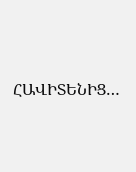ՀԱՎԻՏԵՆԻՑ…